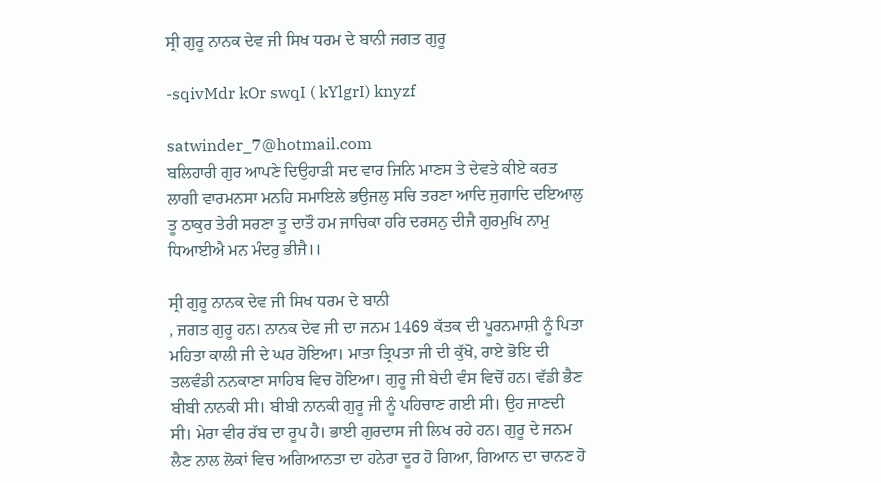ਸ੍ਰੀ ਗੁਰੂ ਨਾਨਕ ਦੇਵ ਜੀ ਸਿਖ ਧਰਮ ਦੇ ਬਾਨੀ ਜਗਤ ਗੁਰੂ

-sqivMdr kOr swqI ( kYlgrI) knyzf

satwinder_7@hotmail.com
ਬਲਿਹਾਰੀ ਗੁਰ ਆਪਣੇ ਦਿਉਹਾੜੀ ਸਦ ਵਾਰ ਜਿਨਿ ਮਾਣਸ ਤੇ ਦੇਵਤੇ ਕੀਏ ਕਰਤ ਲਾਗੀ ਵਾਰਮਨਸਾ ਮਨਹਿ ਸਮਾਇਲੇ ਭਉਜਲੁ ਸਚਿ ਤਰਣਾ ਆਦਿ ਜੁਗਾਦਿ ਦਇਆਲੁ ਤੂ ਠਾਕੁਰ ਤੇਰੀ ਸਰਣਾ ਤੂ ਦਾਤੌ ਹਮ ਜਾਚਿਕਾ ਹਰਿ ਦਰਸਨੁ ਦੀਜੈ ਗੁਰਮੁਖਿ ਨਾਮੁ ਧਿਆਈਐ ਮਨ ਮੰਦਰੁ ਭੀਜੈ।।

ਸ੍ਰੀ ਗੁਰੂ ਨਾਨਕ ਦੇਵ ਜੀ ਸਿਖ ਧਰਮ ਦੇ ਬਾਨੀ
, ਜਗਤ ਗੁਰੂ ਹਨ। ਨਾਨਕ ਦੇਵ ਜੀ ਦਾ ਜਨਮ 1469 ਕੱਤਕ ਦੀ ਪੂਰਨਮਾਸ਼ੀ ਨੂੰ ਪਿਤਾ ਮਹਿਤਾ ਕਾਲੀ ਜੀ ਦੇ ਘਰ ਹੋਇਆ। ਮਾਤਾ ਤ੍ਰਿਪਤਾ ਜੀ ਦੀ ਕੁੱਖੋ, ਰਾਏ ਭੋਇ ਦੀ ਤਲਵੰਡੀ ਨਨਕਾਣਾ ਸਾਹਿਬ ਵਿਚ ਹੋਇਆ। ਗੁਰੂ ਜੀ ਬੇਦੀ ਵੰਸ ਵਿਚੋਂ ਹਨ। ਵੱਡੀ ਭੈਣ ਬੀਬੀ ਨਾਨਕੀ ਸੀ। ਬੀਬੀ ਨਾਨਕੀ ਗੁਰੂ ਜੀ ਨੂੰ ਪਹਿਚਾਣ ਗਈ ਸੀ। ਉਹ ਜਾਣਦੀ ਸੀ। ਮੇਰਾ ਵੀਰ ਰੱਬ ਦਾ ਰੂਪ ਹੈ। ਭਾਈ ਗੁਰਦਾਸ ਜੀ ਲਿਖ ਰਹੇ ਹਨ। ਗੁਰੂ ਦੇ ਜਨਮ ਲੈਣ ਨਾਲ ਲੋਕਾਂ ਵਿਚ ਅਗਿਆਨਤਾ ਦਾ ਹਨੇਰਾ ਦੂਰ ਹੋ ਗਿਆ, ਗਿਆਨ ਦਾ ਚਾਨਣ ਹੋ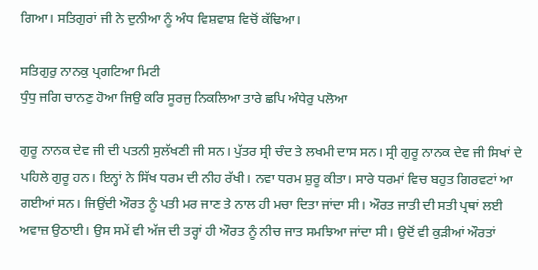ਗਿਆ। ਸਤਿਗੁਰਾਂ ਜੀ ਨੇ ਦੁਨੀਆ ਨੂੰ ਅੰਧ ਵਿਸ਼ਵਾਸ਼ ਵਿਚੋਂ ਕੱਢਿਆ।

ਸਤਿਗੁਰੁ ਨਾਨਕੁ ਪ੍ਰਗਟਿਆ ਮਿਟੀ
ਧੁੰਧੁ ਜਗਿ ਚਾਨਣੁ ਹੋਆ ਜਿਉ ਕਰਿ ਸੂਰਜੁ ਨਿਕਲਿਆ ਤਾਰੇ ਛਪਿ ਅੰਧੇਰੁ ਪਲੋਆ

ਗੁਰੂ ਨਾਨਕ ਦੇਵ ਜੀ ਦੀ ਪਤਨੀ ਸੁਲੱਖਣੀ ਜੀ ਸਨ। ਪੁੱਤਰ ਸ੍ਰੀ ਚੰਦ ਤੇ ਲਖਮੀ ਦਾਸ ਸਨ। ਸ੍ਰੀ ਗੁਰੂ ਨਾਨਕ ਦੇਵ ਜੀ ਸਿਖਾਂ ਦੇ ਪਹਿਲੇ ਗੁਰੂ ਹਨ। ਇਨ੍ਹਾਂ ਨੇ ਸਿੱਖ ਧਰਮ ਦੀ ਨੀਹ ਰੱਖੀ। ਨਵਾ ਧਰਮ ਸ਼ੁਰੂ ਕੀਤਾ। ਸਾਰੇ ਧਰਮਾਂ ਵਿਚ ਬਹੁਤ ਗਿਰਵਟਾਂ ਆ ਗਈਆਂ ਸਨ। ਜਿਉਂਦੀ ਔਰਤ ਨੂੰ ਪਤੀ ਮਰ ਜਾਣ ਤੇ ਨਾਲ ਹੀ ਮਚਾ ਦਿਤਾ ਜਾਂਦਾ ਸੀ। ਔਰਤ ਜਾਤੀ ਦੀ ਸਤੀ ਪ੍ਰਥਾਂ ਲਈ ਅਵਾਜ਼ ਉਠਾਈ। ਉਸ ਸਮੇਂ ਵੀ ਅੱਜ ਦੀ ਤਰ੍ਹਾਂ ਹੀ ਔਰਤ ਨੂੰ ਨੀਚ ਜਾਤ ਸਮਝਿਆ ਜਾਂਦਾ ਸੀ। ਉਦੋਂ ਵੀ ਕੁੜੀਆਂ ਔਰਤਾਂ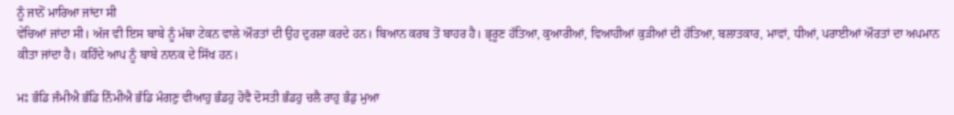ਨੂੰ ਜਾਨੋਂ ਮਾਰਿਆ ਜਾਂਦਾ ਸੀ
ਵੇਚਿਆਂ ਜਾਂਦਾ ਸੀ। ਅੱਜ ਵੀ ਇਸ ਬਾਬੇ ਨੂੰ ਮੱਥਾ ਟੇਕਨ ਵਾਲੇ ਔਰਤਾਂ ਦੀ ਉਹ ਦੁਰਸ਼ਾ ਕਰਦੇ ਹਨ। ਬਿਆਨ ਕਰਬ ਤੋਂ ਬਾਹਰ ਹੈ। ਭ੍ਰਰੂਣ ਹੱਤਿਆ, ਕੁਆਰੀਆਂ, ਵਿਆਹੀਆਂ ਕੁੜੀਆਂ ਦੀ ਹੱਤਿਆ, ਬਲਾਤਕਾਰ, ਮਾਵਾਂ, ਧੀਆਂ, ਪਰਾਈਆਂ ਔਰਤਾਂ ਦਾ ਅਪਮਾਨ ਕੀਤਾ ਜਾਂਦਾ ਹੈ। ਕਹਿੰਦੇ ਆਪ ਨੂੰ ਬਾਬੇ ਨਾਨਕ ਦੇ ਸਿੱਖ ਹਨ।

ਮਃ ਭੰਡਿ ਜੰਮੀਐ ਭੰਡਿ ਨਿੰਮੀਐ ਭੰਡਿ ਮੰਗਣੁ ਵੀਆਹੁ ਭੰਡਹੁ ਹੋਵੈ ਦੋਸਤੀ ਭੰਡਹੁ ਚਲੈ ਰਾਹੁ ਭੰਡੁ ਮੁਆ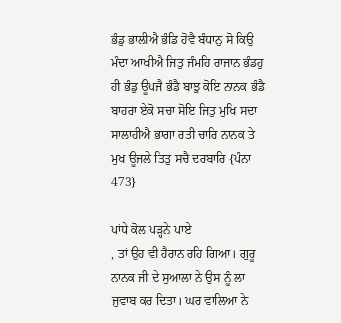ਭੰਡੁ ਭਾਲੀਐ ਭੰਡਿ ਹੋਵੈ ਬੰਧਾਨੁ ਸੋ ਕਿਉ ਮੰਦਾ ਆਖੀਐ ਜਿਤੁ ਜੰਮਹਿ ਰਾਜਾਨ ਭੰਡਹੁ ਹੀ ਭੰਡੁ ਊਪਜੈ ਭੰਡੈ ਬਾਝੁ ਕੋਇ ਨਾਨਕ ਭੰਡੈ ਬਾਹਰਾ ਏਕੋ ਸਚਾ ਸੋਇ ਜਿਤੁ ਮੁਖਿ ਸਦਾ ਸਾਲਾਹੀਐ ਭਾਗਾ ਰਤੀ ਚਾਰਿ ਨਾਨਕ ਤੇ ਮੁਖ ਊਜਲੇ ਤਿਤੁ ਸਚੈ ਦਰਬਾਰਿ {ਪੰਨਾ 473}

ਪਾਂਧੇ ਕੋਲ ਪੜ੍ਹਨੇ ਪਾਏ
, ਤਾਂ ਉਹ ਵੀ ਹੈਰਾਨ ਰਹਿ ਗਿਆ। ਗੁਰੂ ਨਾਨਕ ਜੀ ਦੇ ਸੁਆਲਾ ਨੇ ਉਸ ਨੂੰ ਲਾ ਜੁਵਾਬ ਕਰ ਦਿਤਾ। ਘਰ ਵਾਲਿਆ ਨੇ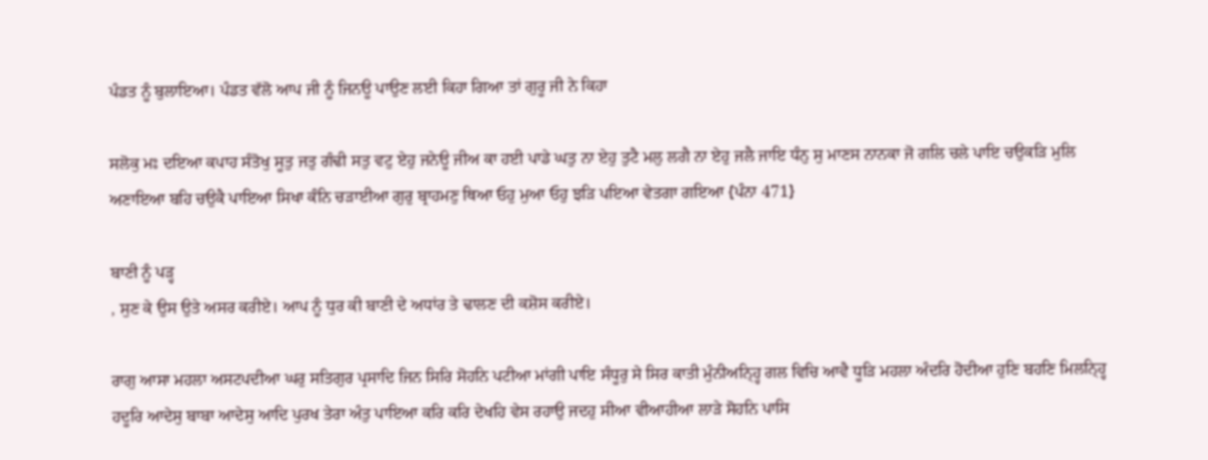ਪੰਡਤ ਨੂੰ ਬੁਲਾਇਆ। ਪੰਡਤ ਵੱਲੋ ਆਪ ਜੀ ਨੂੰ ਜਿਨਊ ਪਾਉਣ ਲਈ ਕਿਹਾ ਗਿਆ ਤਾਂ ਗੁਰੂ ਜੀ ਨੇ ਕਿਹਾ

ਸਲੋਕੁ ਮਃ ਦਇਆ ਕਪਾਹ ਸੰਤੋਖੁ ਸੂਤੁ ਜਤੁ ਗੰਢੀ ਸਤੁ ਵਟੁ ਏਹੁ ਜਨੇਊ ਜੀਅ ਕਾ ਹਈ ਪਾਡੇ ਘਤੁ ਨਾ ਏਹੁ ਤੁਟੈ ਮਲੁ ਲਗੈ ਨਾ ਏਹੁ ਜਲੈ ਜਾਇ ਧੰਨੁ ਸੁ ਮਾਣਸ ਨਾਨਕਾ ਜੋ ਗਲਿ ਚਲੇ ਪਾਇ ਚਉਕੜਿ ਮੁਲਿ ਅਣਾਇਆ ਬਹਿ ਚਉਕੈ ਪਾਇਆ ਸਿਖਾ ਕੰਨਿ ਚੜਾਈਆ ਗੁਰੁ ਬ੍ਰਾਹਮਣੁ ਥਿਆ ਓਹੁ ਮੁਆ ਓਹੁ ਝੜਿ ਪਇਆ ਵੇਤਗਾ ਗਇਆ {ਪੰਨਾ 471}

ਬਾਣੀ ਨੂੰ ਪੜ੍ਹ
, ਸੁਣ ਕੇ ਉਸ ਉਤੇ ਅਸਰ ਕਰੀਏ। ਆਪ ਨੂੰ ਧੁਰ ਕੀ ਬਾਣੀ ਦੇ ਅਧਾਂਰ ਤੇ ਢਾਲਣ ਦੀ ਕਸ਼ੋਸ ਕਰੀਏ।

ਰਾਗੁ ਆਸਾ ਮਹਲਾ ਅਸਟਪਦੀਆ ਘਰੁ ਸਤਿਗੁਰ ਪ੍ਰਸਾਦਿ ਜਿਨ ਸਿਰਿ ਸੋਹਨਿ ਪਟੀਆ ਮਾਂਗੀ ਪਾਇ ਸੰਧੂਰੁ ਸੇ ਸਿਰ ਕਾਤੀ ਮੁੰਨੀਅਨ੍ਹ੍ਹਿ ਗਲ ਵਿਚਿ ਆਵੈ ਧੂੜਿ ਮਹਲਾ ਅੰਦਰਿ ਹੋਦੀਆ ਹੁਣਿ ਬਹਣਿ ਮਿਲਨ੍ਹ੍ਹਿ ਹਦੂਰਿ ਆਦੇਸੁ ਬਾਬਾ ਆਦੇਸੁ ਆਦਿ ਪੁਰਖ ਤੇਰਾ ਅੰਤੁ ਪਾਇਆ ਕਰਿ ਕਰਿ ਦੇਖਹਿ ਵੇਸ ਰਹਾਉ ਜਦਹੁ ਸੀਆ ਵੀਆਹੀਆ ਲਾੜੇ ਸੋਹਨਿ ਪਾਸਿ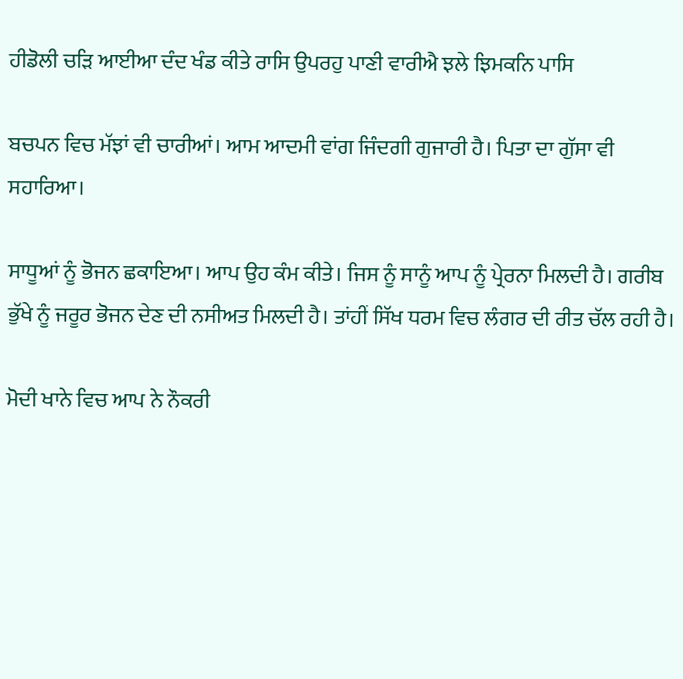ਹੀਡੋਲੀ ਚੜਿ ਆਈਆ ਦੰਦ ਖੰਡ ਕੀਤੇ ਰਾਸਿ ਉਪਰਹੁ ਪਾਣੀ ਵਾਰੀਐ ਝਲੇ ਝਿਮਕਨਿ ਪਾਸਿ

ਬਚਪਨ ਵਿਚ ਮੱਝਾਂ ਵੀ ਚਾਰੀਆਂ। ਆਮ ਆਦਮੀ ਵਾਂਗ ਜਿੰਦਗੀ ਗੁਜਾਰੀ ਹੈ। ਪਿਤਾ ਦਾ ਗੁੱਸਾ ਵੀ ਸਹਾਰਿਆ।

ਸਾਧੂਆਂ ਨੂੰ ਭੋਜਨ ਛਕਾਇਆ। ਆਪ ਉਹ ਕੰਮ ਕੀਤੇ। ਜਿਸ ਨੂੰ ਸਾਨੂੰ ਆਪ ਨੂੰ ਪ੍ਰੇਰਨਾ ਮਿਲਦੀ ਹੈ। ਗਰੀਬ ਭੁੱਖੇ ਨੂੰ ਜਰੂਰ ਭੋਜਨ ਦੇਣ ਦੀ ਨਸੀਅਤ ਮਿਲਦੀ ਹੈ। ਤਾਂਹੀਂ ਸਿੱਖ ਧਰਮ ਵਿਚ ਲੰਗਰ ਦੀ ਰੀਤ ਚੱਲ ਰਹੀ ਹੈ।

ਮੋਦੀ ਖਾਨੇ ਵਿਚ ਆਪ ਨੇ ਨੌਕਰੀ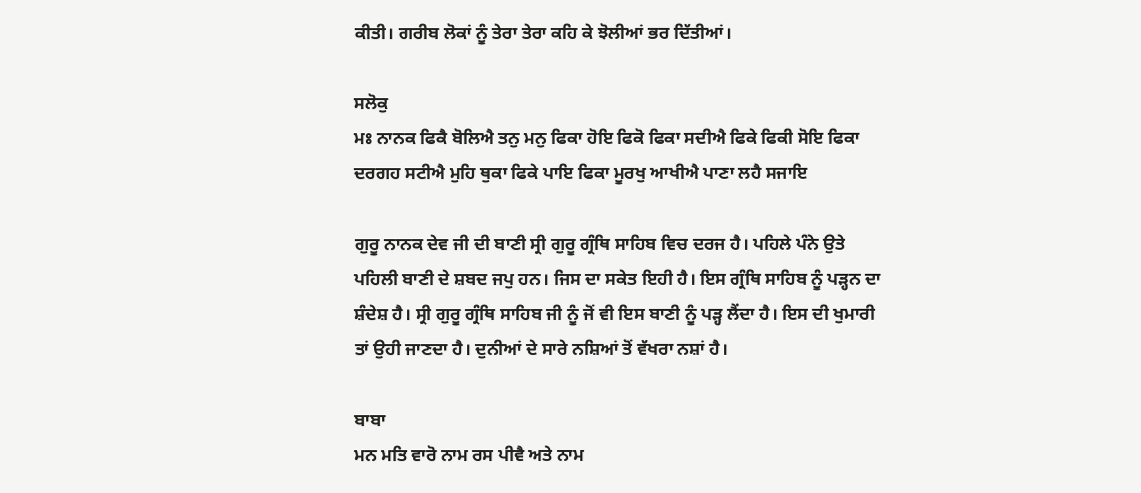ਕੀਤੀ। ਗਰੀਬ ਲੋਕਾਂ ਨੂੰ ਤੇਰਾ ਤੇਰਾ ਕਹਿ ਕੇ ਝੋਲੀਆਂ ਭਰ ਦਿੱਤੀਆਂ।

ਸਲੋਕੁ
ਮਃ ਨਾਨਕ ਫਿਕੈ ਬੋਲਿਐ ਤਨੁ ਮਨੁ ਫਿਕਾ ਹੋਇ ਫਿਕੋ ਫਿਕਾ ਸਦੀਐ ਫਿਕੇ ਫਿਕੀ ਸੋਇ ਫਿਕਾ ਦਰਗਹ ਸਟੀਐ ਮੁਹਿ ਥੁਕਾ ਫਿਕੇ ਪਾਇ ਫਿਕਾ ਮੂਰਖੁ ਆਖੀਐ ਪਾਣਾ ਲਹੈ ਸਜਾਇ

ਗੁਰੂ ਨਾਨਕ ਦੇਵ ਜੀ ਦੀ ਬਾਣੀ ਸ੍ਰੀ ਗੁਰੂ ਗ੍ਰੰਥਿ ਸਾਹਿਬ ਵਿਚ ਦਰਜ ਹੈ। ਪਹਿਲੇ ਪੰਨੇ ਉਤੇ ਪਹਿਲੀ ਬਾਣੀ ਦੇ ਸ਼ਬਦ ਜਪੁ ਹਨ। ਜਿਸ ਦਾ ਸਕੇਤ ਇਹੀ ਹੈ। ਇਸ ਗ੍ਰੰਥਿ ਸਾਹਿਬ ਨੂੰ ਪੜ੍ਹਨ ਦਾ ਸ਼ੰਦੇਸ਼ ਹੈ। ਸ੍ਰੀ ਗੁਰੂ ਗ੍ਰੰਥਿ ਸਾਹਿਬ ਜੀ ਨੂੰ ਜੋਂ ਵੀ ਇਸ ਬਾਣੀ ਨੂੰ ਪੜ੍ਹ ਲੈਂਦਾ ਹੈ। ਇਸ ਦੀ ਖੁਮਾਰੀ ਤਾਂ ਉਹੀ ਜਾਣਦਾ ਹੈ। ਦੁਨੀਆਂ ਦੇ ਸਾਰੇ ਨਸ਼ਿਆਂ ਤੋਂ ਵੱਖਰਾ ਨਸ਼ਾਂ ਹੈ।

ਬਾਬਾ
ਮਨ ਮਤਿ ਵਾਰੋ ਨਾਮ ਰਸ ਪੀਵੈ ਅਤੇ ਨਾਮ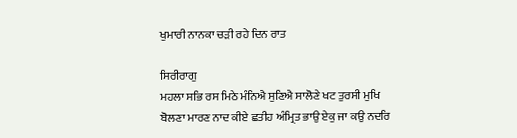ਖੁਮਾਰੀ ਨਾਨਕਾ ਚੜੀ ਰਹੇ ਦਿਨ ਰਾਤ

ਸਿਰੀਰਾਗੁ
ਮਹਲਾ ਸਭਿ ਰਸ ਮਿਠੇ ਮੰਨਿਐ ਸੁਣਿਐ ਸਾਲੋਣੇ ਖਟ ਤੁਰਸੀ ਮੁਖਿ ਬੋਲਣਾ ਮਾਰਣ ਨਾਦ ਕੀਏ ਛਤੀਹ ਅੰਮ੍ਰਿਤ ਭਾਉ ਏਕੁ ਜਾ ਕਉ ਨਦਰਿ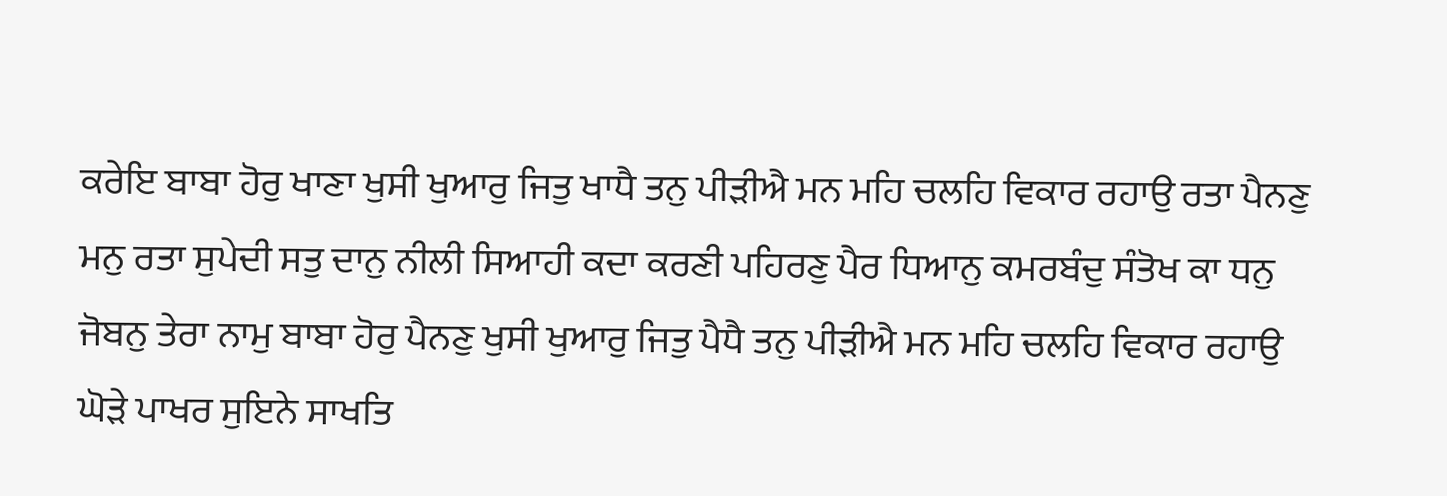ਕਰੇਇ ਬਾਬਾ ਹੋਰੁ ਖਾਣਾ ਖੁਸੀ ਖੁਆਰੁ ਜਿਤੁ ਖਾਧੈ ਤਨੁ ਪੀੜੀਐ ਮਨ ਮਹਿ ਚਲਹਿ ਵਿਕਾਰ ਰਹਾਉ ਰਤਾ ਪੈਨਣੁ ਮਨੁ ਰਤਾ ਸੁਪੇਦੀ ਸਤੁ ਦਾਨੁ ਨੀਲੀ ਸਿਆਹੀ ਕਦਾ ਕਰਣੀ ਪਹਿਰਣੁ ਪੈਰ ਧਿਆਨੁ ਕਮਰਬੰਦੁ ਸੰਤੋਖ ਕਾ ਧਨੁ ਜੋਬਨੁ ਤੇਰਾ ਨਾਮੁ ਬਾਬਾ ਹੋਰੁ ਪੈਨਣੁ ਖੁਸੀ ਖੁਆਰੁ ਜਿਤੁ ਪੈਧੈ ਤਨੁ ਪੀੜੀਐ ਮਨ ਮਹਿ ਚਲਹਿ ਵਿਕਾਰ ਰਹਾਉ ਘੋੜੇ ਪਾਖਰ ਸੁਇਨੇ ਸਾਖਤਿ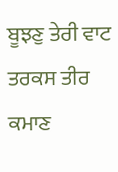ਬੂਝਣੁ ਤੇਰੀ ਵਾਟ ਤਰਕਸ ਤੀਰ ਕਮਾਣ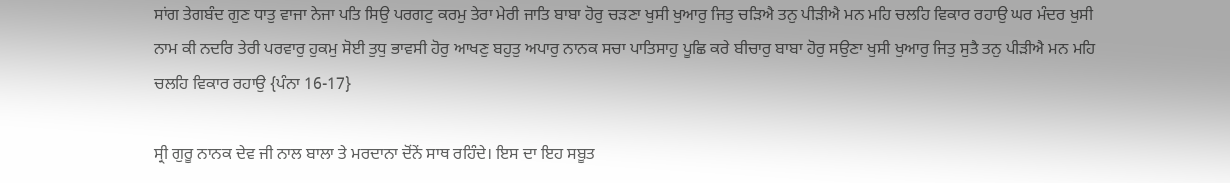ਸਾਂਗ ਤੇਗਬੰਦ ਗੁਣ ਧਾਤੁ ਵਾਜਾ ਨੇਜਾ ਪਤਿ ਸਿਉ ਪਰਗਟੁ ਕਰਮੁ ਤੇਰਾ ਮੇਰੀ ਜਾਤਿ ਬਾਬਾ ਹੋਰੁ ਚੜਣਾ ਖੁਸੀ ਖੁਆਰੁ ਜਿਤੁ ਚੜਿਐ ਤਨੁ ਪੀੜੀਐ ਮਨ ਮਹਿ ਚਲਹਿ ਵਿਕਾਰ ਰਹਾਉ ਘਰ ਮੰਦਰ ਖੁਸੀ ਨਾਮ ਕੀ ਨਦਰਿ ਤੇਰੀ ਪਰਵਾਰੁ ਹੁਕਮੁ ਸੋਈ ਤੁਧੁ ਭਾਵਸੀ ਹੋਰੁ ਆਖਣੁ ਬਹੁਤੁ ਅਪਾਰੁ ਨਾਨਕ ਸਚਾ ਪਾਤਿਸਾਹੁ ਪੂਛਿ ਕਰੇ ਬੀਚਾਰੁ ਬਾਬਾ ਹੋਰੁ ਸਉਣਾ ਖੁਸੀ ਖੁਆਰੁ ਜਿਤੁ ਸੁਤੈ ਤਨੁ ਪੀੜੀਐ ਮਨ ਮਹਿ ਚਲਹਿ ਵਿਕਾਰ ਰਹਾਉ {ਪੰਨਾ 16-17}

ਸ੍ਰੀ ਗੁਰੂ ਨਾਨਕ ਦੇਵ ਜੀ ਨਾਲ ਬਾਲਾ ਤੇ ਮਰਦਾਨਾ ਦੋਂਨੇਂ ਸਾਥ ਰਹਿੰਦੇ। ਇਸ ਦਾ ਇਹ ਸਬੂਤ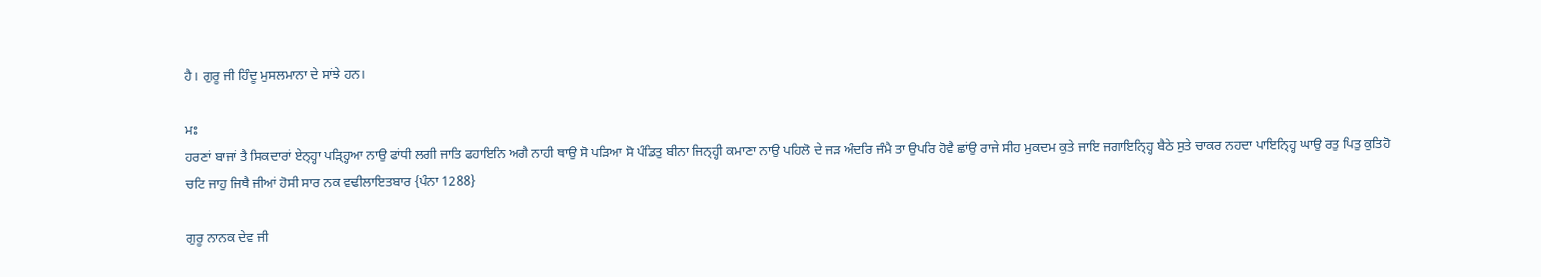ਹੈ। ਗੁਰੂ ਜੀ ਹਿੰਦੂ ਮੁਸਲਮਾਨਾ ਦੇ ਸਾਂਝੇ ਹਨ।

ਮਃ
ਹਰਣਾਂ ਬਾਜਾਂ ਤੈ ਸਿਕਦਾਰਾਂ ਏਨ੍ਹ੍ਹਾ ਪੜ੍ਹ੍ਹਿਆ ਨਾਉ ਫਾਂਧੀ ਲਗੀ ਜਾਤਿ ਫਹਾਇਨਿ ਅਗੈ ਨਾਹੀ ਥਾਉ ਸੋ ਪੜਿਆ ਸੋ ਪੰਡਿਤੁ ਬੀਨਾ ਜਿਨ੍ਹ੍ਹੀ ਕਮਾਣਾ ਨਾਉ ਪਹਿਲੋ ਦੇ ਜੜ ਅੰਦਰਿ ਜੰਮੈ ਤਾ ਉਪਰਿ ਹੋਵੈ ਛਾਂਉ ਰਾਜੇ ਸੀਹ ਮੁਕਦਮ ਕੁਤੇ ਜਾਇ ਜਗਾਇਨ੍ਹ੍ਹਿ ਬੈਠੇ ਸੁਤੇ ਚਾਕਰ ਨਹਦਾ ਪਾਇਨ੍ਹ੍ਹਿ ਘਾਉ ਰਤੁ ਪਿਤੁ ਕੁਤਿਹੋ ਚਟਿ ਜਾਹੁ ਜਿਥੈ ਜੀਆਂ ਹੋਸੀ ਸਾਰ ਨਕ ਵਢੀਲਾਇਤਬਾਰ {ਪੰਨਾ 1288}

ਗੁਰੂ ਨਾਨਕ ਦੇਵ ਜੀ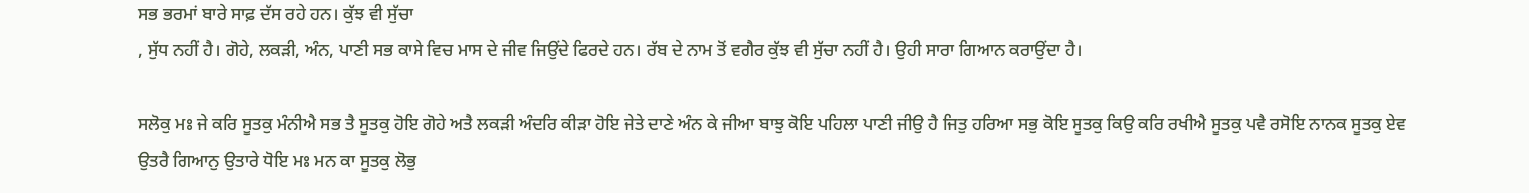ਸਭ ਭਰਮਾਂ ਬਾਰੇ ਸਾਫ਼ ਦੱਸ ਰਹੇ ਹਨ। ਕੁੱਝ ਵੀ ਸੁੱਚਾ
, ਸੁੱਧ ਨਹੀਂ ਹੈ। ਗੋਹੇ, ਲਕੜੀ, ਅੰਨ, ਪਾਣੀ ਸਭ ਕਾਸੇ ਵਿਚ ਮਾਸ ਦੇ ਜੀਵ ਜਿਉਂਦੇ ਫਿਰਦੇ ਹਨ। ਰੱਬ ਦੇ ਨਾਮ ਤੋਂ ਵਗੈਰ ਕੁੱਝ ਵੀ ਸੁੱਚਾ ਨਹੀਂ ਹੈ। ਉਹੀ ਸਾਰਾ ਗਿਆਨ ਕਰਾਉਂਦਾ ਹੈ।

ਸਲੋਕੁ ਮਃ ਜੇ ਕਰਿ ਸੂਤਕੁ ਮੰਨੀਐ ਸਭ ਤੈ ਸੂਤਕੁ ਹੋਇ ਗੋਹੇ ਅਤੈ ਲਕੜੀ ਅੰਦਰਿ ਕੀੜਾ ਹੋਇ ਜੇਤੇ ਦਾਣੇ ਅੰਨ ਕੇ ਜੀਆ ਬਾਝੁ ਕੋਇ ਪਹਿਲਾ ਪਾਣੀ ਜੀਉ ਹੈ ਜਿਤੁ ਹਰਿਆ ਸਭੁ ਕੋਇ ਸੂਤਕੁ ਕਿਉ ਕਰਿ ਰਖੀਐ ਸੂਤਕੁ ਪਵੈ ਰਸੋਇ ਨਾਨਕ ਸੂਤਕੁ ਏਵ ਉਤਰੈ ਗਿਆਨੁ ਉਤਾਰੇ ਧੋਇ ਮਃ ਮਨ ਕਾ ਸੂਤਕੁ ਲੋਭੁ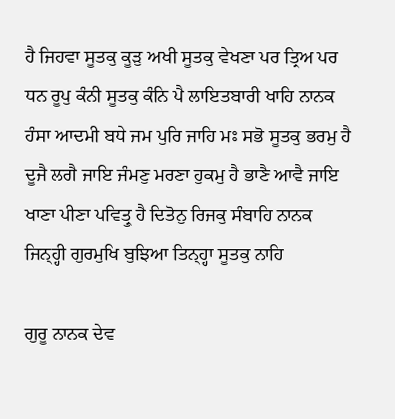ਹੈ ਜਿਹਵਾ ਸੂਤਕੁ ਕੂੜੁ ਅਖੀ ਸੂਤਕੁ ਵੇਖਣਾ ਪਰ ਤ੍ਰਿਅ ਪਰ ਧਨ ਰੂਪੁ ਕੰਨੀ ਸੂਤਕੁ ਕੰਨਿ ਪੈ ਲਾਇਤਬਾਰੀ ਖਾਹਿ ਨਾਨਕ ਹੰਸਾ ਆਦਮੀ ਬਧੇ ਜਮ ਪੁਰਿ ਜਾਹਿ ਮਃ ਸਭੋ ਸੂਤਕੁ ਭਰਮੁ ਹੈ ਦੂਜੈ ਲਗੈ ਜਾਇ ਜੰਮਣੁ ਮਰਣਾ ਹੁਕਮੁ ਹੈ ਭਾਣੈ ਆਵੈ ਜਾਇ ਖਾਣਾ ਪੀਣਾ ਪਵਿਤ੍ਰੁ ਹੈ ਦਿਤੋਨੁ ਰਿਜਕੁ ਸੰਬਾਹਿ ਨਾਨਕ ਜਿਨ੍ਹ੍ਹੀ ਗੁਰਮੁਖਿ ਬੁਝਿਆ ਤਿਨ੍ਹ੍ਹਾ ਸੂਤਕੁ ਨਾਹਿ

ਗੁਰੂ ਨਾਨਕ ਦੇਵ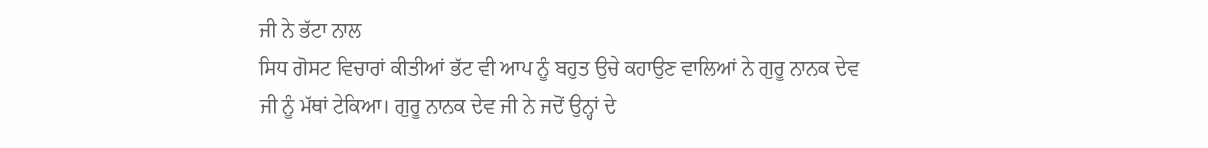ਜੀ ਨੇ ਭੱਟਾ ਨਾਲ
ਸਿਧ ਗੋਸਟ ਵਿਚਾਰਾਂ ਕੀਤੀਆਂ ਭੱਟ ਵੀ ਆਪ ਨੂੰ ਬਹੁਤ ਉਚੇ ਕਹਾਉਣ ਵਾਲਿਆਂ ਨੇ ਗੁਰੂ ਨਾਨਕ ਦੇਵ ਜੀ ਨੂੰ ਮੱਥਾਂ ਟੇਕਿਆ। ਗੁਰੂ ਨਾਨਕ ਦੇਵ ਜੀ ਨੇ ਜਦੋਂ ਉਨ੍ਹਾਂ ਦੇ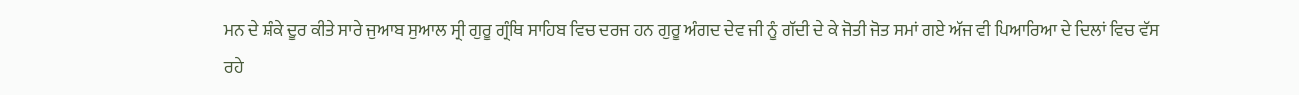ਮਨ ਦੇ ਸ਼ੰਕੇ ਦੂਰ ਕੀਤੇ ਸਾਰੇ ਜੁਆਬ ਸੁਆਲ ਸ੍ਰੀ ਗੁਰੂ ਗ੍ਰੰਥਿ ਸਾਹਿਬ ਵਿਚ ਦਰਜ ਹਨ ਗੁਰੂ ਅੰਗਦ ਦੇਵ ਜੀ ਨੂੰ ਗੱਦੀ ਦੇ ਕੇ ਜੋਤੀ ਜੋਤ ਸਮਾਂ ਗਏ ਅੱਜ ਵੀ ਪਿਆਰਿਆ ਦੇ ਦਿਲਾਂ ਵਿਚ ਵੱਸ ਰਹੇ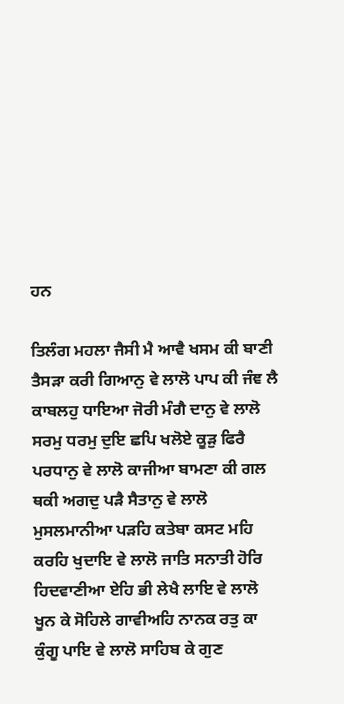ਹਨ

ਤਿਲੰਗ ਮਹਲਾ ਜੈਸੀ ਮੈ ਆਵੈ ਖਸਮ ਕੀ ਬਾਣੀ ਤੈਸੜਾ ਕਰੀ ਗਿਆਨੁ ਵੇ ਲਾਲੋ ਪਾਪ ਕੀ ਜੰਞ ਲੈ ਕਾਬਲਹੁ ਧਾਇਆ ਜੋਰੀ ਮੰਗੈ ਦਾਨੁ ਵੇ ਲਾਲੋ ਸਰਮੁ ਧਰਮੁ ਦੁਇ ਛਪਿ ਖਲੋਏ ਕੂੜੁ ਫਿਰੈ ਪਰਧਾਨੁ ਵੇ ਲਾਲੋ ਕਾਜੀਆ ਬਾਮਣਾ ਕੀ ਗਲ ਥਕੀ ਅਗਦੁ ਪੜੈ ਸੈਤਾਨੁ ਵੇ ਲਾਲੋ ਮੁਸਲਮਾਨੀਆ ਪੜਹਿ ਕਤੇਬਾ ਕਸਟ ਮਹਿ ਕਰਹਿ ਖੁਦਾਇ ਵੇ ਲਾਲੋ ਜਾਤਿ ਸਨਾਤੀ ਹੋਰਿ ਹਿਦਵਾਣੀਆ ਏਹਿ ਭੀ ਲੇਖੈ ਲਾਇ ਵੇ ਲਾਲੋ ਖੂਨ ਕੇ ਸੋਹਿਲੇ ਗਾਵੀਅਹਿ ਨਾਨਕ ਰਤੁ ਕਾ ਕੁੰਗੂ ਪਾਇ ਵੇ ਲਾਲੋ ਸਾਹਿਬ ਕੇ ਗੁਣ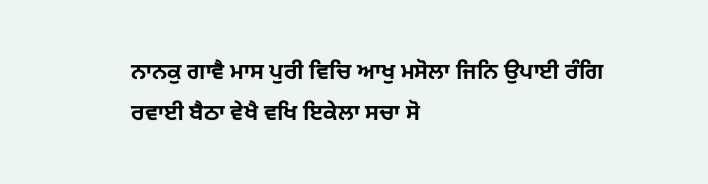ਨਾਨਕੁ ਗਾਵੈ ਮਾਸ ਪੁਰੀ ਵਿਚਿ ਆਖੁ ਮਸੋਲਾ ਜਿਨਿ ਉਪਾਈ ਰੰਗਿ ਰਵਾਈ ਬੈਠਾ ਵੇਖੈ ਵਖਿ ਇਕੇਲਾ ਸਚਾ ਸੋ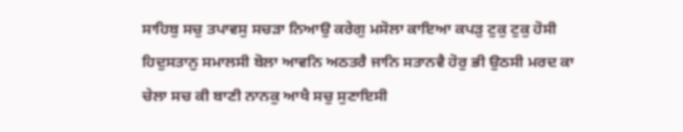ਸਾਹਿਬੁ ਸਚੁ ਤਪਾਵਸੁ ਸਚੜਾ ਨਿਆਉ ਕਰੇਗੁ ਮਸੋਲਾ ਕਾਇਆ ਕਪੜੁ ਟੁਕੁ ਟੁਕੁ ਹੋਸੀ ਹਿਦੁਸਤਾਨੁ ਸਮਾਲਸੀ ਬੋਲਾ ਆਵਨਿ ਅਠਤਰੈ ਜਾਨਿ ਸਤਾਨਵੈ ਹੋਰੁ ਭੀ ਉਠਸੀ ਮਰਦ ਕਾ ਚੇਲਾ ਸਚ ਕੀ ਬਾਣੀ ਨਾਨਕੁ ਆਖੈ ਸਚੁ ਸੁਣਾਇਸੀ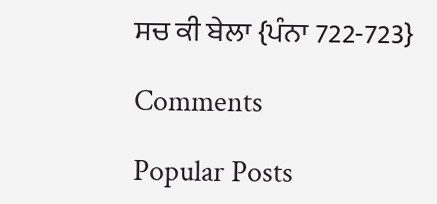ਸਚ ਕੀ ਬੇਲਾ {ਪੰਨਾ 722-723}

Comments

Popular Posts